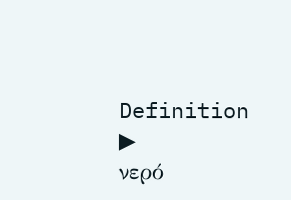Definition
▶
νερό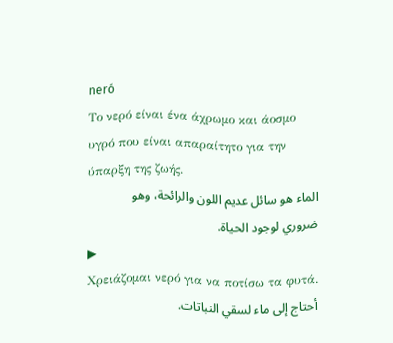neró
Το νερό είναι ένα άχρωμο και άοσμο υγρό που είναι απαραίτητο για την ύπαρξη της ζωής.
الماء هو سائل عديم اللون والرائحة، وهو ضروري لوجود الحياة.
▶
Χρειάζομαι νερό για να ποτίσω τα φυτά.
أحتاج إلى ماء لسقي النباتات.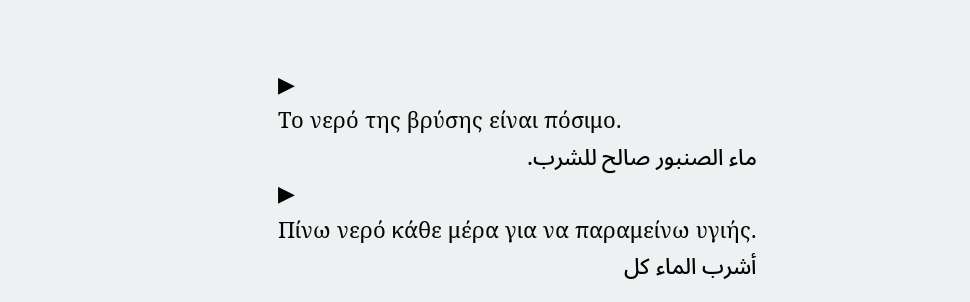▶
Το νερό της βρύσης είναι πόσιμο.
ماء الصنبور صالح للشرب.
▶
Πίνω νερό κάθε μέρα για να παραμείνω υγιής.
أشرب الماء كل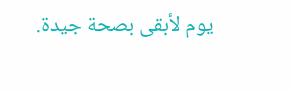يوم لأبقى بصحة جيدة.